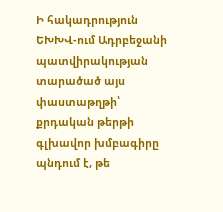Ի հակադրություն ԵԽԽՎ-ում Ադրբեջանի պատվիրակության տարածած այս փաստաթղթի՝ քրդական թերթի գլխավոր խմբագիրը պնդում է, թե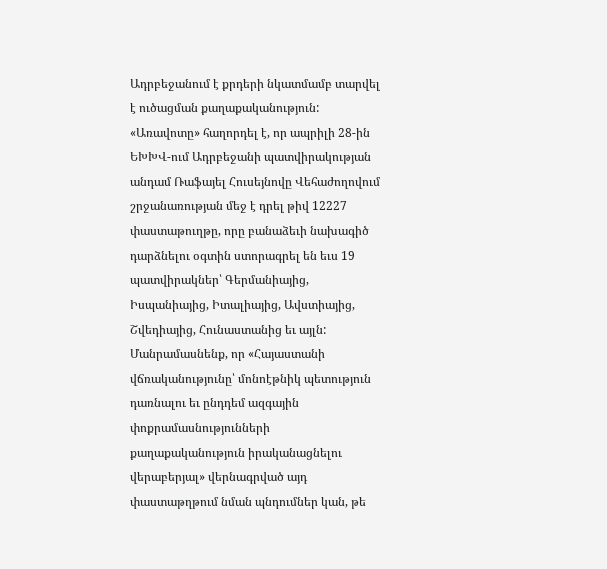Ադրբեջանում է քրդերի նկատմամբ տարվել է ուծացման քաղաքականություն:
«Առավոտը» հաղորդել է, որ ապրիլի 28-ին ԵԽԽՎ-ում Ադրբեջանի պատվիրակության անդամ Ռաֆայել Հուսեյնովը Վեհաժողովում շրջանառության մեջ է դրել թիվ 12227 փաստաթուղթը, որը բանաձեւի նախագիծ դարձնելու օգտին ստորագրել են եւս 19 պատվիրակներ՝ Գերմանիայից, Իսպանիայից, Իտալիայից, Ավստիայից, Շվեդիայից, Հունաստանից եւ այլն: Մանրամասնենք, որ «Հայաստանի վճռականությունը՝ մոնոէթնիկ պետություն դառնալու եւ ընդդեմ ազգային փոքրամասնությունների քաղաքականություն իրականացնելու վերաբերյալ» վերնագրված այդ փաստաթղթում նման պնդումներ կան, թե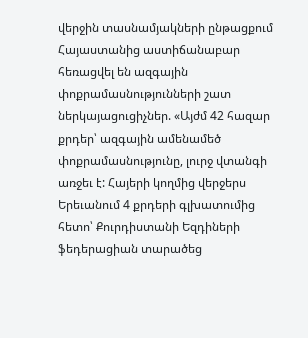վերջին տասնամյակների ընթացքում Հայաստանից աստիճանաբար հեռացվել են ազգային փոքրամասնությունների շատ ներկայացուցիչներ. «Այժմ 42 հազար քրդեր՝ ազգային ամենամեծ փոքրամասնությունը, լուրջ վտանգի առջեւ է: Հայերի կողմից վերջերս Երեւանում 4 քրդերի գլխատումից հետո՝ Քուրդիստանի Եզդիների ֆեդերացիան տարածեց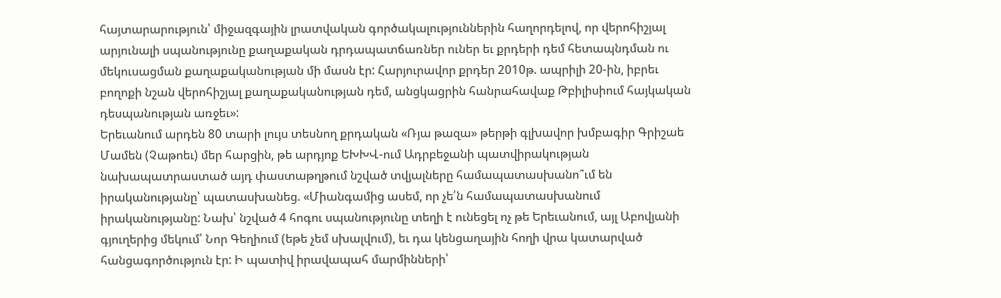հայտարարություն՝ միջազգային լրատվական գործակալություններին հաղորդելով, որ վերոհիշյալ արյունալի սպանությունը քաղաքական դրդապատճառներ ուներ եւ քրդերի դեմ հետապնդման ու մեկուսացման քաղաքականության մի մասն էր: Հարյուրավոր քրդեր 2010թ. ապրիլի 20-ին, իբրեւ բողոքի նշան վերոհիշյալ քաղաքականության դեմ, անցկացրին հանրահավաք Թբիլիսիում հայկական դեսպանության առջեւ»:
Երեւանում արդեն 80 տարի լույս տեսնող քրդական «Ռյա թազա» թերթի գլխավոր խմբագիր Գրիշաե Մամեն (Չաթոեւ) մեր հարցին, թե արդյոք ԵԽԽՎ-ում Ադրբեջանի պատվիրակության նախապատրաստած այդ փաստաթղթում նշված տվյալները համապատասխանո՞ւմ են իրականությանը՝ պատասխանեց. «Միանգամից ասեմ, որ չե՛ն համապատասխանում իրականությանը: Նախ՝ նշված 4 հոգու սպանությունը տեղի է ունեցել ոչ թե Երեւանում, այլ Աբովյանի գյուղերից մեկում՝ Նոր Գեղիում (եթե չեմ սխալվում), եւ դա կենցաղային հողի վրա կատարված հանցագործություն էր: Ի պատիվ իրավապահ մարմինների՝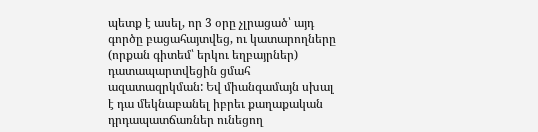պետք է ասել, որ 3 օրը չլրացած՝ այդ գործը բացահայտվեց, ու կատարողները (որքան գիտեմ՝ երկու եղբայրներ) դատապարտվեցին ցմահ ազատազրկման: Եվ միանգամայն սխալ է դա մեկնաբանել իբրեւ քաղաքական դրդապատճառներ ունեցող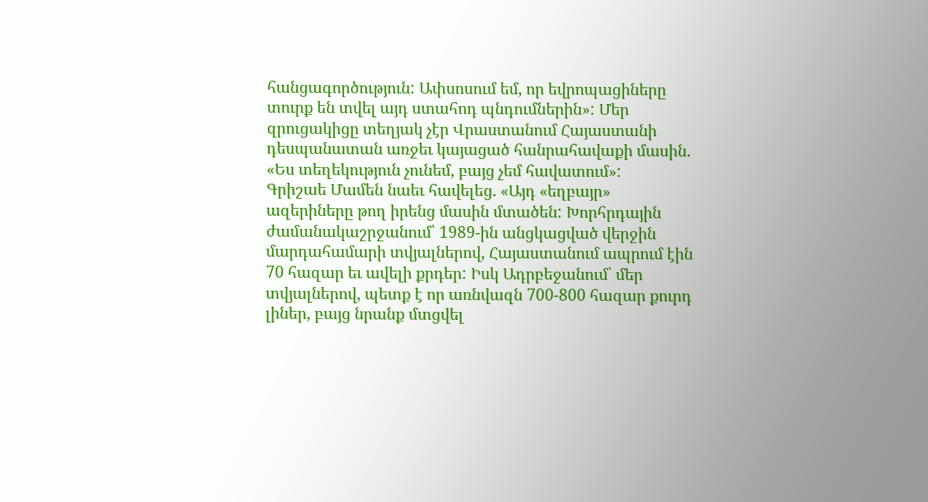հանցագործություն: Ափսոսում եմ, որ եվրոպացիները տուրք են տվել այդ ստահոդ պնդումներին»: Մեր զրուցակիցը տեղյակ չէր Վրաստանում Հայաստանի դեսպանատան առջեւ կայացած հանրահավաքի մասին. «Ես տեղեկություն չունեմ, բայց չեմ հավատում»:
Գրիշաե Մամեն նաեւ հավելեց. «Այդ «եղբայր» ազերիները թող իրենց մասին մտածեն: Խորհրդային ժամանակաշրջանում՝ 1989-ին անցկացված վերջին մարդահամարի տվյալներով, Հայաստանում ապրում էին 70 հազար եւ ավելի քրդեր: Իսկ Ադրբեջանում՝ մեր տվյալներով, պետք է որ առնվազն 700-800 հազար քուրդ լիներ, բայց նրանք մտցվել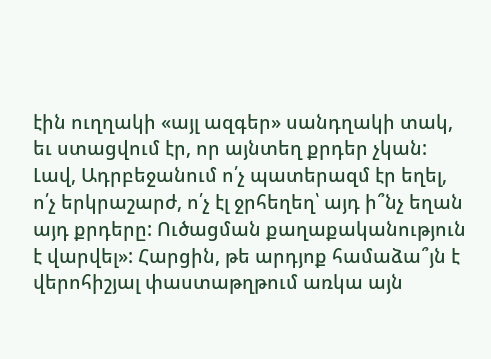էին ուղղակի «այլ ազգեր» սանդղակի տակ, եւ ստացվում էր, որ այնտեղ քրդեր չկան: Լավ, Ադրբեջանում ո՛չ պատերազմ էր եղել, ո՛չ երկրաշարժ, ո՛չ էլ ջրհեղեղ՝ այդ ի՞նչ եղան այդ քրդերը: Ուծացման քաղաքականություն է վարվել»: Հարցին, թե արդյոք համաձա՞յն է վերոհիշյալ փաստաթղթում առկա այն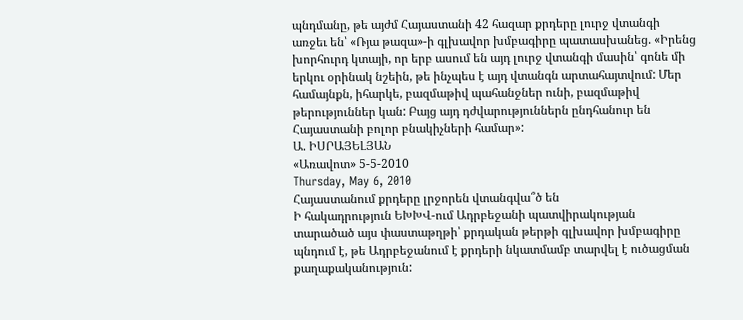պնդմանը, թե այժմ Հայաստանի 42 հազար քրդերը լուրջ վտանգի առջեւ են՝ «Ռյա թազա»-ի գլխավոր խմբագիրը պատասխանեց. «Իրենց խորհուրդ կտայի, որ երբ ասում են այդ լուրջ վտանգի մասին՝ գոնե մի երկու օրինակ նշեին, թե ինչպես է այդ վտանգն արտահայտվում: Մեր համայնքն, իհարկե, բազմաթիվ պահանջներ ունի, բազմաթիվ թերություններ կան: Բայց այդ դժվարություններն ընդհանուր են Հայաստանի բոլոր բնակիչների համար»:
Ա. ԻՍՐԱՅԵԼՅԱՆ
«Առավոտ» 5-5-2010
Thursday, May 6, 2010
Հայաստանում քրդերը լրջորեն վտանգվա՞ծ են
Ի հակադրություն ԵԽԽՎ-ում Ադրբեջանի պատվիրակության տարածած այս փաստաթղթի՝ քրդական թերթի գլխավոր խմբագիրը պնդում է, թե Ադրբեջանում է քրդերի նկատմամբ տարվել է ուծացման քաղաքականություն: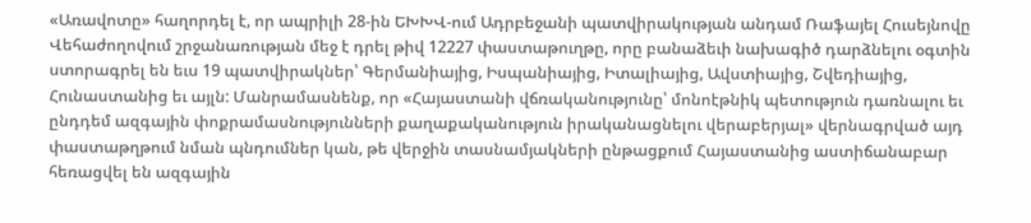«Առավոտը» հաղորդել է, որ ապրիլի 28-ին ԵԽԽՎ-ում Ադրբեջանի պատվիրակության անդամ Ռաֆայել Հուսեյնովը Վեհաժողովում շրջանառության մեջ է դրել թիվ 12227 փաստաթուղթը, որը բանաձեւի նախագիծ դարձնելու օգտին ստորագրել են եւս 19 պատվիրակներ՝ Գերմանիայից, Իսպանիայից, Իտալիայից, Ավստիայից, Շվեդիայից, Հունաստանից եւ այլն: Մանրամասնենք, որ «Հայաստանի վճռականությունը՝ մոնոէթնիկ պետություն դառնալու եւ ընդդեմ ազգային փոքրամասնությունների քաղաքականություն իրականացնելու վերաբերյալ» վերնագրված այդ փաստաթղթում նման պնդումներ կան, թե վերջին տասնամյակների ընթացքում Հայաստանից աստիճանաբար հեռացվել են ազգային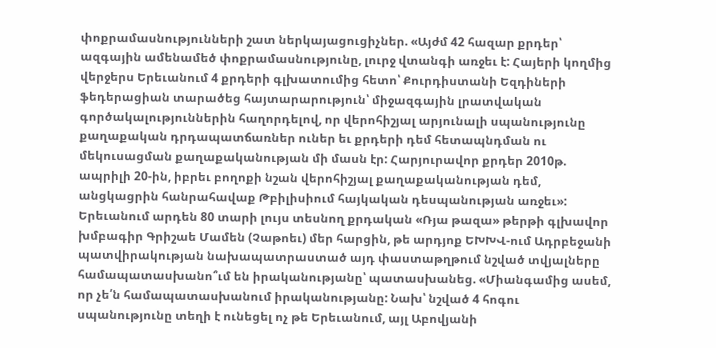փոքրամասնությունների շատ ներկայացուցիչներ. «Այժմ 42 հազար քրդեր՝ ազգային ամենամեծ փոքրամասնությունը, լուրջ վտանգի առջեւ է: Հայերի կողմից վերջերս Երեւանում 4 քրդերի գլխատումից հետո՝ Քուրդիստանի Եզդիների ֆեդերացիան տարածեց հայտարարություն՝ միջազգային լրատվական գործակալություններին հաղորդելով, որ վերոհիշյալ արյունալի սպանությունը քաղաքական դրդապատճառներ ուներ եւ քրդերի դեմ հետապնդման ու մեկուսացման քաղաքականության մի մասն էր: Հարյուրավոր քրդեր 2010թ. ապրիլի 20-ին, իբրեւ բողոքի նշան վերոհիշյալ քաղաքականության դեմ, անցկացրին հանրահավաք Թբիլիսիում հայկական դեսպանության առջեւ»:
Երեւանում արդեն 80 տարի լույս տեսնող քրդական «Ռյա թազա» թերթի գլխավոր խմբագիր Գրիշաե Մամեն (Չաթոեւ) մեր հարցին, թե արդյոք ԵԽԽՎ-ում Ադրբեջանի պատվիրակության նախապատրաստած այդ փաստաթղթում նշված տվյալները համապատասխանո՞ւմ են իրականությանը՝ պատասխանեց. «Միանգամից ասեմ, որ չե՛ն համապատասխանում իրականությանը: Նախ՝ նշված 4 հոգու սպանությունը տեղի է ունեցել ոչ թե Երեւանում, այլ Աբովյանի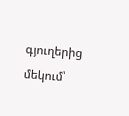գյուղերից մեկում՝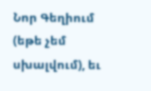Նոր Գեղիում (եթե չեմ սխալվում), եւ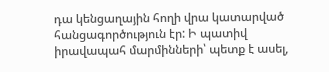դա կենցաղային հողի վրա կատարված հանցագործություն էր: Ի պատիվ իրավապահ մարմինների՝ պետք է ասել,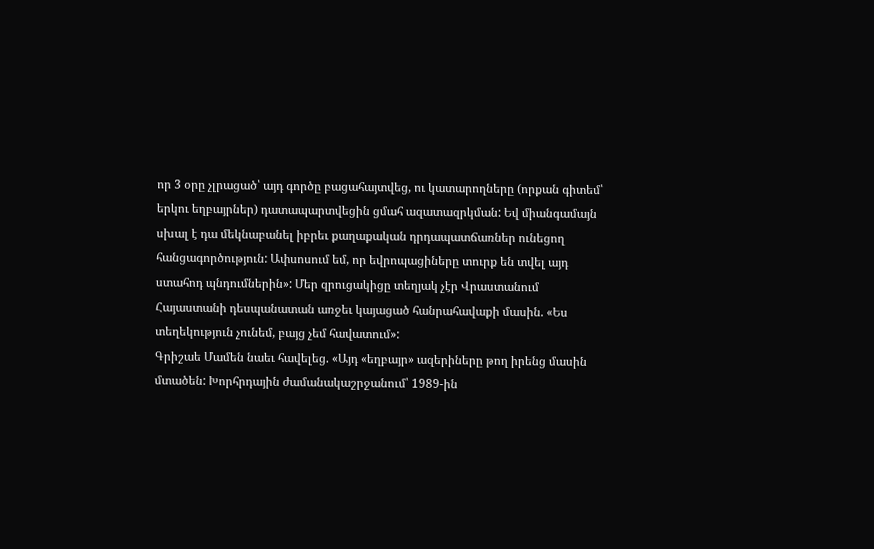որ 3 օրը չլրացած՝ այդ գործը բացահայտվեց, ու կատարողները (որքան գիտեմ՝ երկու եղբայրներ) դատապարտվեցին ցմահ ազատազրկման: Եվ միանգամայն սխալ է դա մեկնաբանել իբրեւ քաղաքական դրդապատճառներ ունեցող հանցագործություն: Ափսոսում եմ, որ եվրոպացիները տուրք են տվել այդ ստահոդ պնդումներին»: Մեր զրուցակիցը տեղյակ չէր Վրաստանում Հայաստանի դեսպանատան առջեւ կայացած հանրահավաքի մասին. «Ես տեղեկություն չունեմ, բայց չեմ հավատում»:
Գրիշաե Մամեն նաեւ հավելեց. «Այդ «եղբայր» ազերիները թող իրենց մասին մտածեն: Խորհրդային ժամանակաշրջանում՝ 1989-ին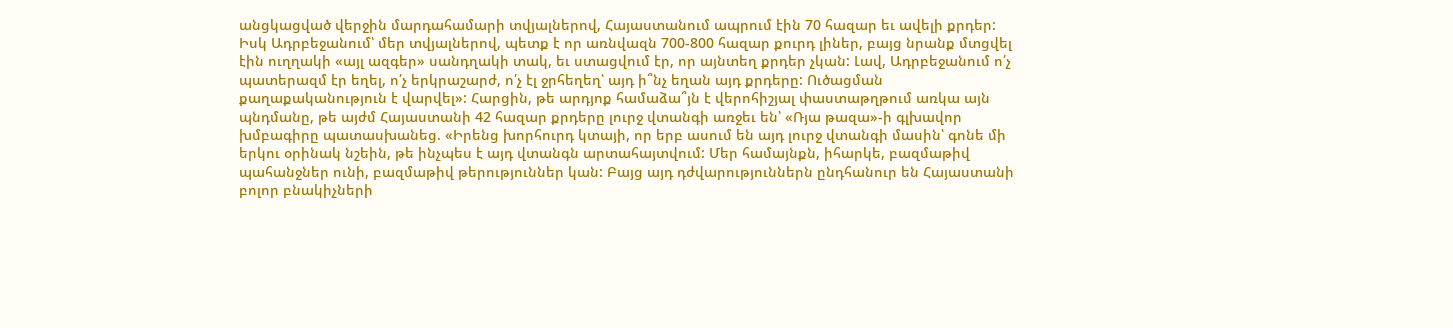անցկացված վերջին մարդահամարի տվյալներով, Հայաստանում ապրում էին 70 հազար եւ ավելի քրդեր: Իսկ Ադրբեջանում՝ մեր տվյալներով, պետք է որ առնվազն 700-800 հազար քուրդ լիներ, բայց նրանք մտցվել էին ուղղակի «այլ ազգեր» սանդղակի տակ, եւ ստացվում էր, որ այնտեղ քրդեր չկան: Լավ, Ադրբեջանում ո՛չ պատերազմ էր եղել, ո՛չ երկրաշարժ, ո՛չ էլ ջրհեղեղ՝ այդ ի՞նչ եղան այդ քրդերը: Ուծացման քաղաքականություն է վարվել»: Հարցին, թե արդյոք համաձա՞յն է վերոհիշյալ փաստաթղթում առկա այն պնդմանը, թե այժմ Հայաստանի 42 հազար քրդերը լուրջ վտանգի առջեւ են՝ «Ռյա թազա»-ի գլխավոր խմբագիրը պատասխանեց. «Իրենց խորհուրդ կտայի, որ երբ ասում են այդ լուրջ վտանգի մասին՝ գոնե մի երկու օրինակ նշեին, թե ինչպես է այդ վտանգն արտահայտվում: Մեր համայնքն, իհարկե, բազմաթիվ պահանջներ ունի, բազմաթիվ թերություններ կան: Բայց այդ դժվարություններն ընդհանուր են Հայաստանի բոլոր բնակիչների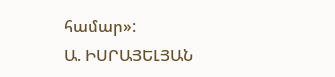համար»:
Ա. ԻՍՐԱՅԵԼՅԱՆ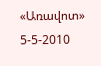«Առավոտ» 5-5-2010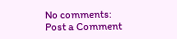No comments:
Post a Comment